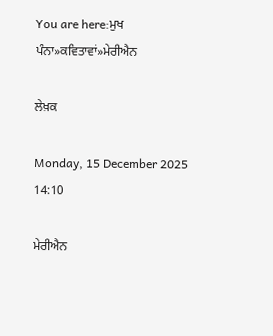You are here:ਮੁਖ ਪੰਨਾ»ਕਵਿਤਾਵਾਂ»ਮੇਰੀਐਨ

ਲੇਖ਼ਕ

Monday, 15 December 2025 14:10

ਮੇਰੀਐਨ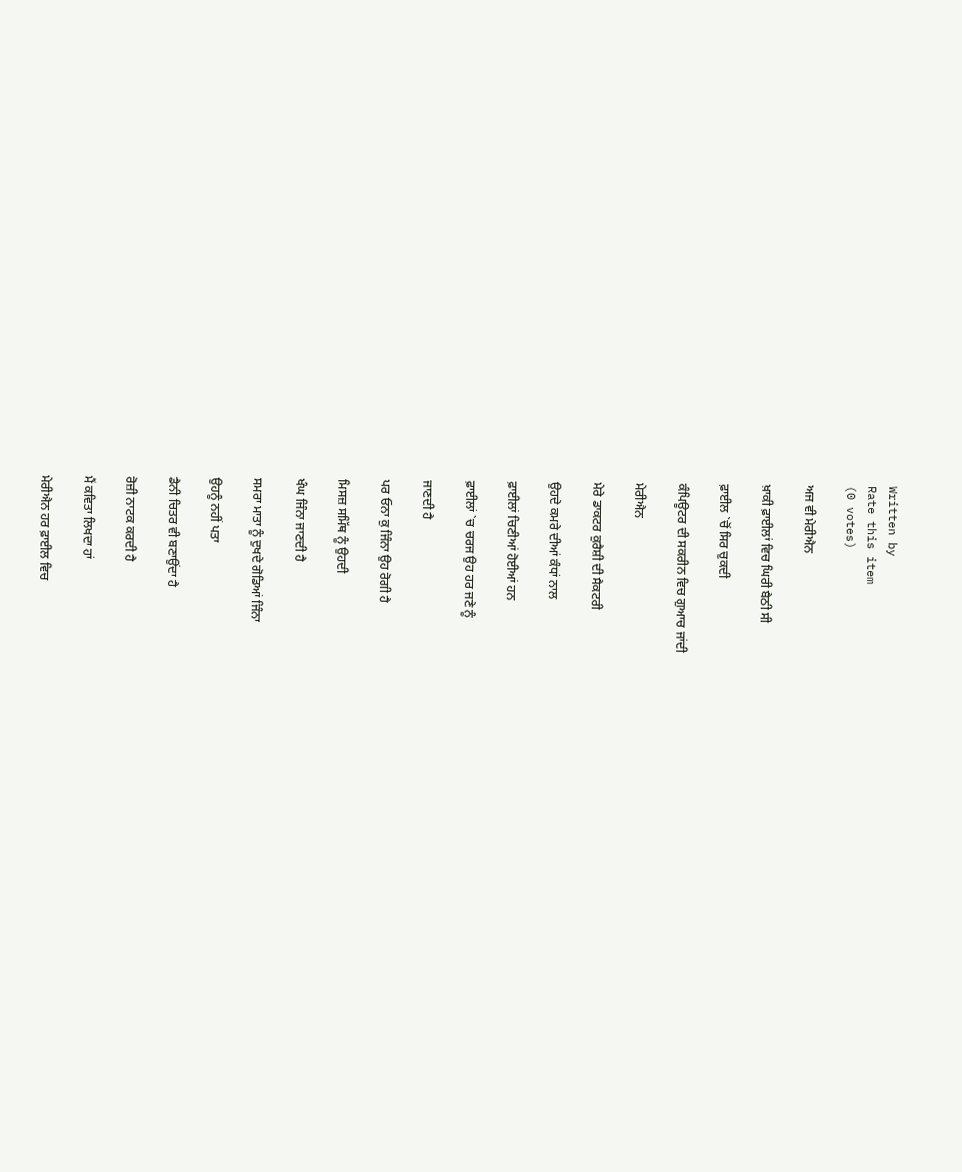Written by
Rate this item
(0 votes)

ਅਜ ਵੀ ਮੇਰੀਐਨ

ਖ਼ਾਕੀ ਫ਼ਾਈਲਾਂ ਵਿਚ ਘਿਰੀ ਬੈਠੀ ਸੀ

ਫ਼ਾਈਲ `ਚੋਂ ਸਿਰ ਚੁਕਦੀ

ਕੰਪਿਊਟਰ ਦੀ ਸਕਰੀਨ ਵਿਚ ਗੁਆਚ ਜਾਂਦੀ

ਮੇਰੀਐਨ

ਮੇਰੇ ਡਾਕਟਰ ਕੁਰੈਸ਼ੀ ਦੀ ਸੈਕਟਰੀ

ਉਹਦੇ ਕਮਰੇ ਦੀਆਂ ਕੰਧਾਂ ਨਾਲ

ਫ਼ਾਈਲਾਂ ਚਿਣੀਆਂ ਹੋਈਆਂ ਹਨ

ਫ਼ਾਈਲਾਂ `ਚ ਚਰਜ ਉਹ ਹਰ ਜਣੇ ਨੂੰ

ਜਾਣਦੀ ਹੈ

ਪਰ ਓਨਾ ਕੁ ਜਿੰਨਾ ਉਹ ਰੋਗੀ ਹੈ

ਮਿਸਜ਼ ਸਮਿੱਥ ਨੂੰ ਉਹਦੀ

ਖੰਘ ਜਿੰਨਾ ਜਾਣਦੀ ਹੈ

ਸਮਰਾ ਮਾਤਾ ਨੂੰ ਦੁਖਦੇ ਗੋਡਿਆਂ ਜਿੰਨਾ

ਉਹਨੂੰ ਨਹੀਂ ਪਤਾ

ਡੈਨੀ ਚਿਤਰ ਵੀ ਬਣਾਉਂਦਾ ਹੈ

ਰੋਜ਼ੀ ਨਾਟਕ ਕਰਦੀ ਹੈ

ਮੈਂ ਕਵਿਤਾ ਲਿਖਦਾ ਹਾਂ

ਮੇਰੀਐਨ ਹਰ ਫ਼ਾਈਲ ਵਿਚ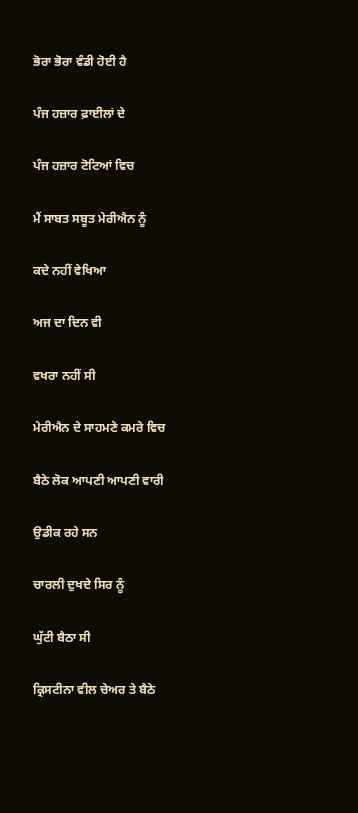ਭੋਰਾ ਭੋਰਾ ਵੰਡੀ ਹੋਈ ਹੈ

ਪੰਜ ਹਜ਼ਾਰ ਫ਼ਾਈਲਾਂ ਦੇ

ਪੰਜ ਹਜ਼ਾਰ ਟੋਟਿਆਂ ਵਿਚ

ਮੈਂ ਸਾਬਤ ਸਬੂਤ ਮੇਰੀਐਨ ਨੂੰ

ਕਦੇ ਨਹੀਂ ਵੇਖਿਆ

ਅਜ ਦਾ ਦਿਨ ਵੀ

ਵਖਰਾ ਨਹੀਂ ਸੀ

ਮੇਰੀਐਨ ਦੇ ਸਾਹਮਣੇ ਕਮਰੇ ਵਿਚ

ਬੈਠੇ ਲੋਕ ਆਪਣੀ ਆਪਣੀ ਵਾਰੀ

ਉਡੀਕ ਰਹੇ ਸਨ

ਚਾਰਲੀ ਦੁਖਦੇ ਸਿਰ ਨੂੰ

ਘੁੱਟੀ ਬੈਠਾ ਸੀ

ਕ੍ਰਿਸਟੀਨਾ ਵੀਲ ਚੇਅਰ ਤੇ ਬੈਠੇ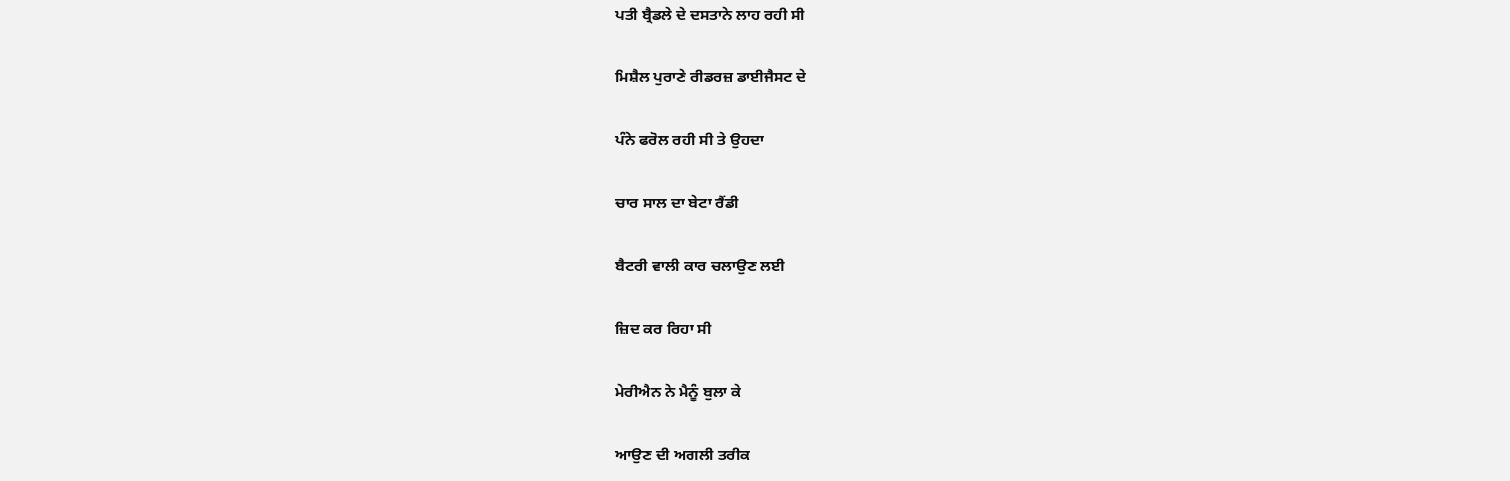ਪਤੀ ਬ੍ਰੈਡਲੇ ਦੇ ਦਸਤਾਨੇ ਲਾਹ ਰਹੀ ਸੀ

ਮਿਸ਼ੈਲ ਪੁਰਾਣੇ ਰੀਡਰਜ਼ ਡਾਈਜੈਸਟ ਦੇ

ਪੰਨੇ ਫਰੋਲ ਰਹੀ ਸੀ ਤੇ ਉਹਦਾ

ਚਾਰ ਸਾਲ ਦਾ ਬੇਟਾ ਰੈਂਡੀ

ਬੈਟਰੀ ਵਾਲੀ ਕਾਰ ਚਲਾਉਣ ਲਈ

ਜ਼ਿਦ ਕਰ ਰਿਹਾ ਸੀ

ਮੇਰੀਐਨ ਨੇ ਮੈਨੂੰ ਬੁਲਾ ਕੇ

ਆਉਣ ਦੀ ਅਗਲੀ ਤਰੀਕ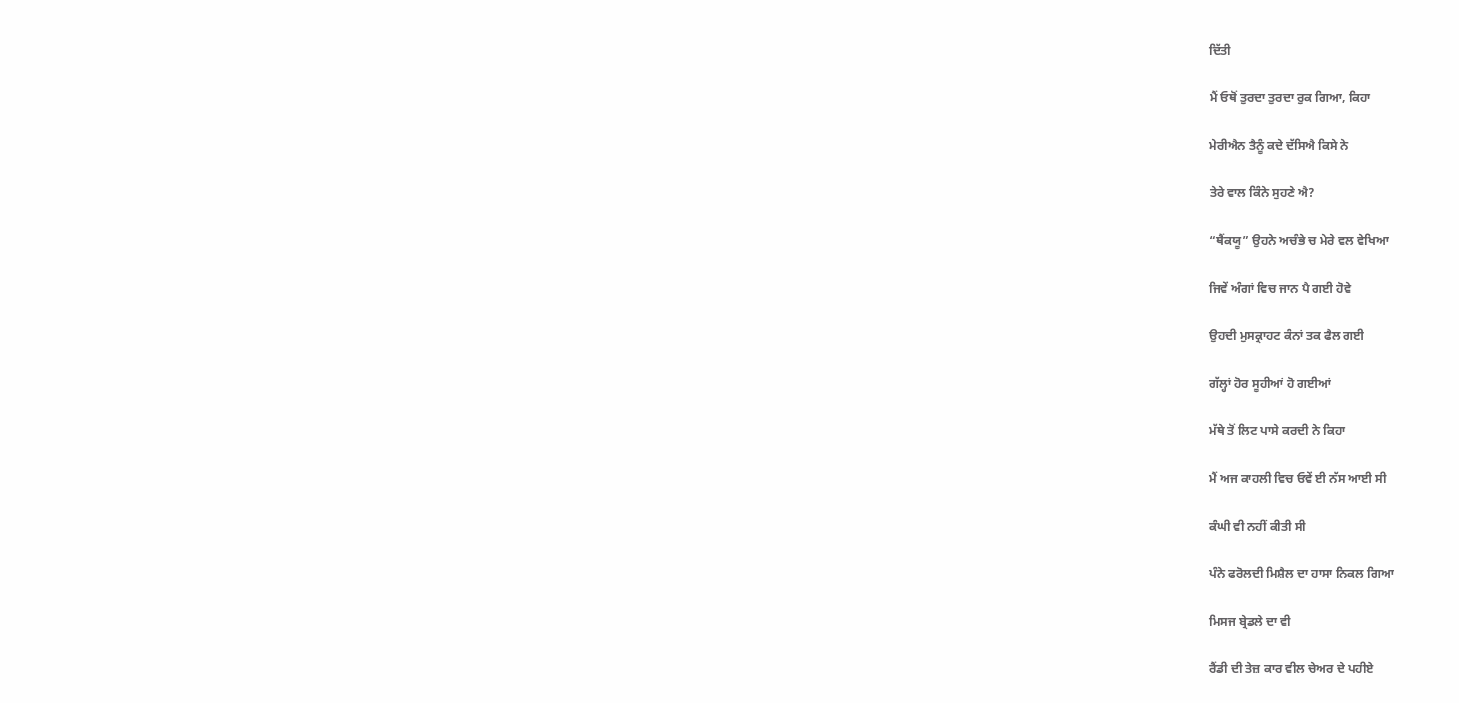ਦਿੱਤੀ

ਮੈਂ ਓਥੋਂ ਤੁਰਦਾ ਤੁਰਦਾ ਰੁਕ ਗਿਆ, ਕਿਹਾ

ਮੇਰੀਐਨ ਤੈਨੂੰ ਕਦੇ ਦੱਸਿਐ ਕਿਸੇ ਨੇ

ਤੇਰੇ ਵਾਲ ਕਿੰਨੇ ਸੁਹਣੇ ਐ?

“ਥੈਂਕਯੂ” ਉਹਨੇ ਅਚੰਭੇ ਚ ਮੇਰੇ ਵਲ ਵੇਖਿਆ

ਜਿਵੇਂ ਅੰਗਾਂ ਵਿਚ ਜਾਨ ਪੈ ਗਈ ਹੋਵੇ

ਉਹਦੀ ਮੁਸਕ੍ਰਾਹਟ ਕੰਨਾਂ ਤਕ ਫੈਲ ਗਈ

ਗੱਲ੍ਹਾਂ ਹੋਰ ਸੂਹੀਆਂ ਹੋ ਗਈਆਂ

ਮੱਥੇ ਤੋਂ ਲਿਟ ਪਾਸੇ ਕਰਦੀ ਨੇ ਕਿਹਾ

ਮੈਂ ਅਜ ਕਾਹਲੀ ਵਿਚ ਓਵੇਂ ਈ ਨੱਸ ਆਈ ਸੀ

ਕੰਘੀ ਵੀ ਨਹੀਂ ਕੀਤੀ ਸੀ

ਪੰਨੇ ਫਰੋਲਦੀ ਮਿਸ਼ੈਲ ਦਾ ਹਾਸਾ ਨਿਕਲ ਗਿਆ

ਮਿਸਜ ਬ੍ਰੇਡਲੇ ਦਾ ਵੀ

ਰੈਂਡੀ ਦੀ ਤੇਜ਼ ਕਾਰ ਵੀਲ ਚੇਅਰ ਦੇ ਪਹੀਏ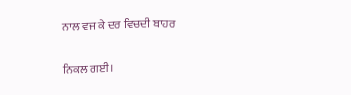ਨਾਲ ਵਜ ਕੇ ਦਰ ਵਿਚਦੀ ਬਾਹਰ

ਨਿਕਲ ਗਈ।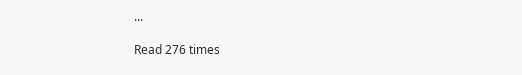...

Read 276 times